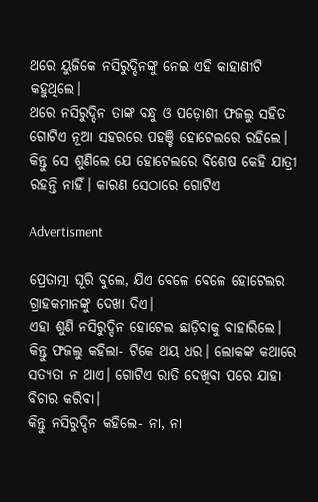ଥରେ ୟୁଜିକେ ନସିରୁଦ୍ଦିନଙ୍କୁ ନେଇ ଏହି କାହାଣୀଟି କହୁଥିଲେ।
ଥରେ ନସିରୁଦ୍ଦିନ ତାଙ୍କ ବନ୍ଧୁ ଓ ପଡ଼ୋଶୀ ଫଜଲୁ ସହିତ ଗୋଟିଏ ନୂଆ ସହରରେ ପହଞ୍ଚି ହୋଟେଲରେ ରହିଲେ। କିନ୍ତୁ ସେ ଶୁଣିଲେ ଯେ ହୋଟେଲରେ ବିଶେଷ କେହି ଯାତ୍ରୀ ରହନ୍ତି ନାହିଁ। କାରଣ ସେଠାରେ ଗୋଟିଏ

Advertisment

ପ୍ରେତାତ୍ମା ଘୂରି ବୁଲେ, ଯିଏ ବେଳେ ବେଳେ ହୋଟେଲର ଗ୍ରାହକମାନଙ୍କୁ ଦେଖା ଦିଏ।
ଏହା ଶୁଣି ନସିରୁଦ୍ଦିନ ହୋଟେଲ ଛାଡ଼ିବାକୁ ବାହାରିଲେ। କିନ୍ତୁ ଫଜଲୁ କହିଲା- ଟିକେ ଥୟ ଧର। ଲୋକଙ୍କ କଥାରେ ସତ୍ୟତା ନ ଥାଏ। ଗୋଟିଏ ରାତି ଦେଖିବା ପରେ ଯାହା ବିଚାର କରିବା।
କିନ୍ତୁ ନସିରୁଦ୍ଦିନ କହିଲେ- ନା, ନା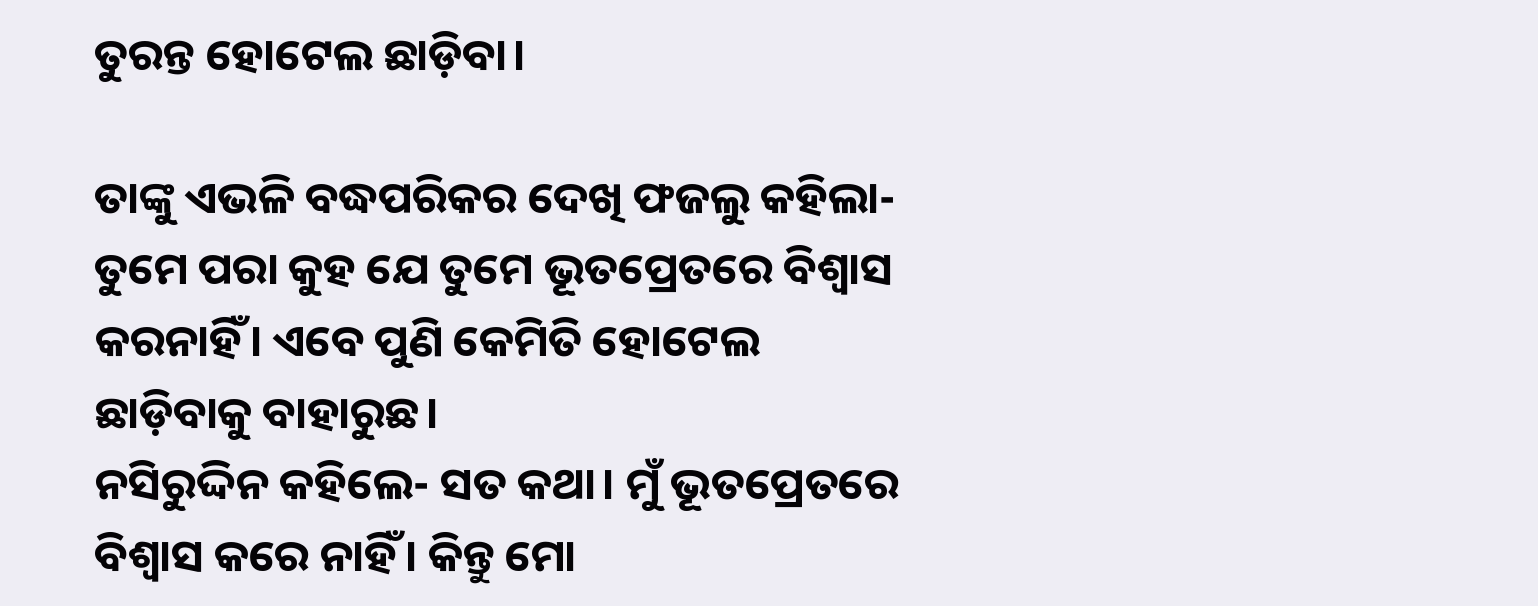ତୁରନ୍ତ ହୋଟେଲ ଛାଡ଼ିବା।

ତାଙ୍କୁ ଏଭଳି ବଦ୍ଧପରିକର ଦେଖି ଫଜଲୁ କହିଲା- ତୁମେ ପରା କୁହ ଯେ ତୁମେ ଭୂତପ୍ରେତରେ ବିଶ୍ବାସ କରନାହିଁ। ଏବେ ପୁଣି କେମିତି ହୋଟେଲ ଛାଡ଼ିବାକୁ ବାହାରୁଛ।
ନସିରୁଦ୍ଦିନ କହିଲେ- ସତ କଥା। ମୁଁ ଭୂତପ୍ରେତରେ ବିଶ୍ବାସ କରେ ନାହିଁ। କିନ୍ତୁ ମୋ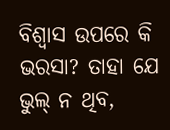ବିଶ୍ବାସ ଉପରେ କି ଭରସା? ତାହା ଯେ ଭୁଲ୍‌ ନ ଥିବ,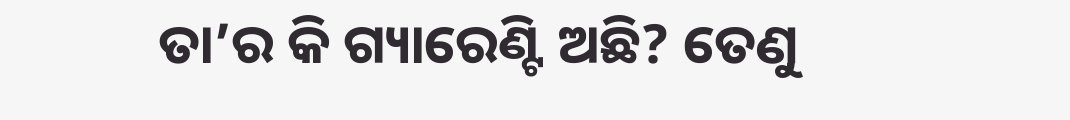ତା’ର କି ଗ୍ୟାରେଣ୍ଟି ଅଛି? ତେଣୁ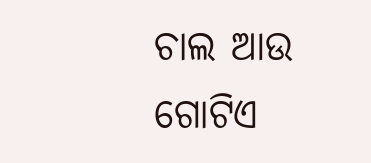ଚାଲ ଆଉ ଗୋଟିଏ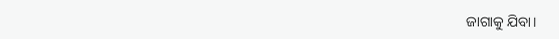ଜାଗାକୁ ଯିବା।